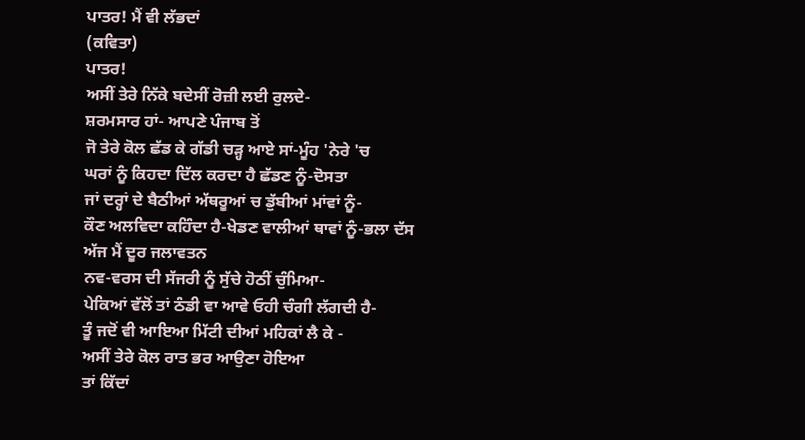ਪਾਤਰ! ਮੈਂ ਵੀ ਲੱਭਦਾਂ
(ਕਵਿਤਾ)
ਪਾਤਰ!
ਅਸੀਂ ਤੇਰੇ ਨਿੱਕੇ ਬਦੇਸੀਂ ਰੋਜ਼ੀ ਲਈ ਰੁਲਦੇ-
ਸ਼ਰਮਸਾਰ ਹਾਂ- ਆਪਣੇ ਪੰਜਾਬ ਤੋਂ
ਜੋ ਤੇਰੇ ਕੋਲ ਛੱਡ ਕੇ ਗੱਡੀ ਚੜ੍ਹ ਆਏ ਸਾਂ-ਮੂੰਹ 'ਨੇਰੇ 'ਚ
ਘਰਾਂ ਨੂੰ ਕਿਹਦਾ ਦਿੱਲ ਕਰਦਾ ਹੈ ਛੱਡਣ ਨੂੰ-ਦੋਸਤਾ
ਜਾਂ ਦਰ੍ਹਾਂ ਦੇ ਬੈਠੀਆਂ ਅੱਥਰੂਆਂ ਚ ਡੁੱਬੀਆਂ ਮਾਂਵਾਂ ਨੂੰ-
ਕੌਣ ਅਲਵਿਦਾ ਕਹਿੰਦਾ ਹੈ-ਖੇਡਣ ਵਾਲੀਆਂ ਥਾਵਾਂ ਨੂੰ-ਭਲਾ ਦੱਸ
ਅੱਜ ਮੈਂ ਦੂਰ ਜਲਾਵਤਨ
ਨਵ-ਵਰਸ ਦੀ ਸੱਜਰੀ ਨੂੰ ਸੁੱਚੇ ਹੋਠੀਂ ਚੁੰਮਿਆ-
ਪੇਕਿਆਂ ਵੱਲੋਂ ਤਾਂ ਠੰਡੀ ਵਾ ਆਵੇ ਓਹੀ ਚੰਗੀ ਲੱਗਦੀ ਹੈ-
ਤੂੰ ਜਦੋਂ ਵੀ ਆਇਆ ਮਿੱਟੀ ਦੀਆਂ ਮਹਿਕਾਂ ਲੈ ਕੇ -
ਅਸੀਂ ਤੇਰੇ ਕੋਲ ਰਾਤ ਭਰ ਆਉਣਾ ਹੋਇਆ
ਤਾਂ ਕਿੱਦਾਂ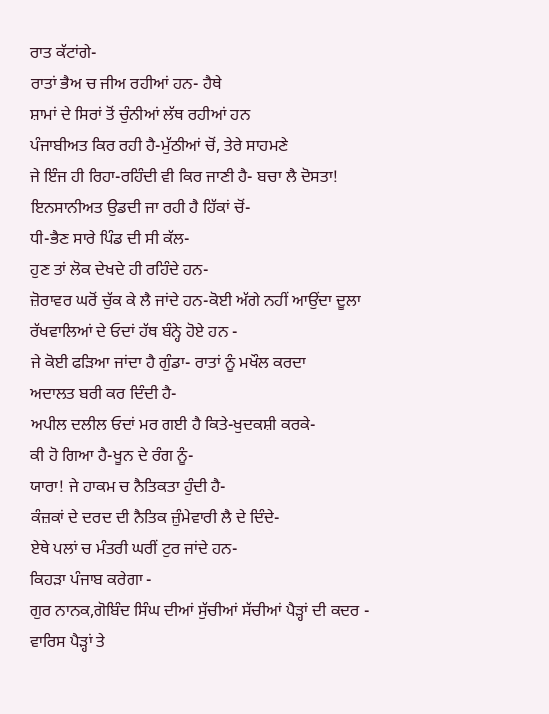ਰਾਤ ਕੱਟਾਂਗੇ-
ਰਾਤਾਂ ਭੈਅ ਚ ਜੀਅ ਰਹੀਆਂ ਹਨ- ਹੈਥੇ
ਸ਼ਾਮਾਂ ਦੇ ਸਿਰਾਂ ਤੋਂ ਚੁੰਨੀਆਂ ਲੱਥ ਰਹੀਆਂ ਹਨ
ਪੰਜਾਬੀਅਤ ਕਿਰ ਰਹੀ ਹੈ-ਮੁੱਠੀਆਂ ਚੋਂ, ਤੇਰੇ ਸਾਹਮਣੇ
ਜੇ ਇੰਜ ਹੀ ਰਿਹਾ-ਰਹਿੰਦੀ ਵੀ ਕਿਰ ਜਾਣੀ ਹੈ- ਬਚਾ ਲੈ ਦੋਸਤਾ!
ਇਨਸਾਨੀਅਤ ਉਡਦੀ ਜਾ ਰਹੀ ਹੈ ਹਿੱਕਾਂ ਚੋਂ-
ਧੀ-ਭੈਣ ਸਾਰੇ ਪਿੰਡ ਦੀ ਸੀ ਕੱਲ-
ਹੁਣ ਤਾਂ ਲੋਕ ਦੇਖਦੇ ਹੀ ਰਹਿੰਦੇ ਹਨ-
ਜ਼ੋਰਾਵਰ ਘਰੋਂ ਚੁੱਕ ਕੇ ਲੈ ਜਾਂਦੇ ਹਨ-ਕੋਈ ਅੱਗੇ ਨਹੀਂ ਆਉਂਦਾ ਦੂਲਾ
ਰੱਖਵਾਲਿਆਂ ਦੇ ਓਦਾਂ ਹੱਥ ਬੰਨ੍ਹੇ ਹੋਏ ਹਨ -
ਜੇ ਕੋਈ ਫੜਿਆ ਜਾਂਦਾ ਹੈ ਗੁੰਡਾ- ਰਾਤਾਂ ਨੂੰ ਮਖੌਲ ਕਰਦਾ
ਅਦਾਲਤ ਬਰੀ ਕਰ ਦਿੰਦੀ ਹੈ-
ਅਪੀਲ ਦਲੀਲ ਓਦਾਂ ਮਰ ਗਈ ਹੈ ਕਿਤੇ-ਖੁਦਕਸ਼ੀ ਕਰਕੇ-
ਕੀ ਹੋ ਗਿਆ ਹੈ-ਖੂਨ ਦੇ ਰੰਗ ਨੂੰ-
ਯਾਰਾ! ਜੇ ਹਾਕਮ ਚ ਨੈਤਿਕਤਾ ਹੁੰਦੀ ਹੈ-
ਕੰਜ਼ਕਾਂ ਦੇ ਦਰਦ ਦੀ ਨੈਤਿਕ ਜ਼ੁੰਮੇਵਾਰੀ ਲੈ ਦੇ ਦਿੰਦੇ-
ਏਥੇ ਪਲਾਂ ਚ ਮੰਤਰੀ ਘਰੀਂ ਟੁਰ ਜਾਂਦੇ ਹਨ-
ਕਿਹੜਾ ਪੰਜਾਬ ਕਰੇਗਾ -
ਗੁਰ ਨਾਨਕ,ਗੋਬਿੰਦ ਸਿੰਘ ਦੀਆਂ ਸੁੱਚੀਆਂ ਸੱਚੀਆਂ ਪੈੜ੍ਹਾਂ ਦੀ ਕਦਰ -
ਵਾਰਿਸ ਪੈੜ੍ਹਾਂ ਤੇ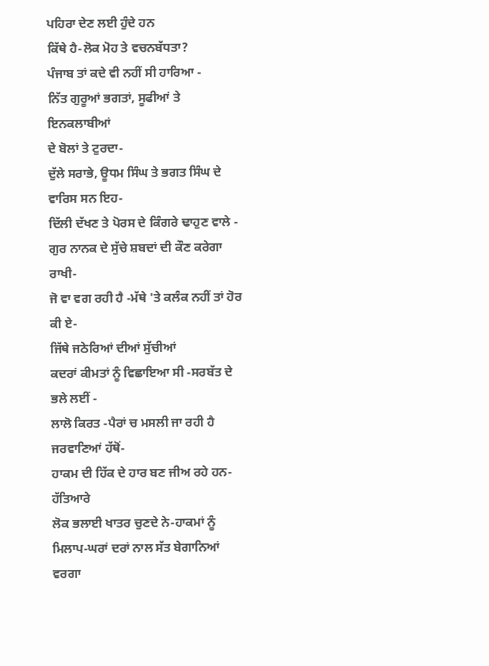ਪਹਿਰਾ ਦੇਣ ਲਈ ਹੁੰਦੇ ਹਨ
ਕਿੱਥੇ ਹੈ-ਲੋਕ ਮੋਹ ਤੇ ਵਚਨਬੱਧਤਾ?
ਪੰਜਾਬ ਤਾਂ ਕਦੇ ਵੀ ਨਹੀਂ ਸੀ ਹਾਰਿਆ -
ਨਿੱਤ ਗੁਰੂਆਂ ਭਗਤਾਂ, ਸੂਫੀਆਂ ਤੇ ਇਨਕਲਾਬੀਆਂ
ਦੇ ਬੋਲਾਂ ਤੇ ਟੁਰਦਾ-
ਦੁੱਲੇ ਸਰਾਭੇ, ਊਧਮ ਸਿੰਘ ਤੇ ਭਗਤ ਸਿੰਘ ਦੇ ਵਾਰਿਸ ਸਨ ਇਹ-
ਦਿੱਲੀ ਦੱਖਣ ਤੇ ਪੋਰਸ ਦੇ ਕਿੰਗਰੇ ਢਾਹੁਣ ਵਾਲੇ -
ਗੁਰ ਨਾਨਕ ਦੇ ਸੁੱਚੇ ਸ਼ਬਦਾਂ ਦੀ ਕੌਣ ਕਰੇਗਾ ਰਾਖੀ-
ਜੋ ਵਾ ਵਗ ਰਹੀ ਹੈ -ਮੱਥੇ 'ਤੇ ਕਲੰਕ ਨਹੀਂ ਤਾਂ ਹੋਰ ਕੀ ਏ-
ਜਿੱਥੇ ਜਠੇਰਿਆਂ ਦੀਆਂ ਸੁੱਚੀਆਂ
ਕਦਰਾਂ ਕੀਮਤਾਂ ਨੂੰ ਵਿਛਾਇਆ ਸੀ -ਸਰਬੱਤ ਦੇ ਭਲੇ ਲਈਂ -
ਲਾਲੋ ਕਿਰਤ -ਪੈਰਾਂ ਚ ਮਸਲੀ ਜਾ ਰਹੀ ਹੈ ਜਰਵਾਣਿਆਂ ਹੱਥੋਂ-
ਹਾਕਮ ਦੀ ਹਿੱਕ ਦੇ ਹਾਰ ਬਣ ਜੀਅ ਰਹੇ ਹਨ-ਹੱਤਿਆਰੇ
ਲੋਕ ਭਲਾਈ ਖਾਤਰ ਚੁਣਦੇ ਨੇ-ਹਾਕਮਾਂ ਨੂੰ
ਮਿਲਾਪ-ਘਰਾਂ ਦਰਾਂ ਨਾਲ ਸੱਤ ਬੇਗਾਨਿਆਂ ਵਰਗਾ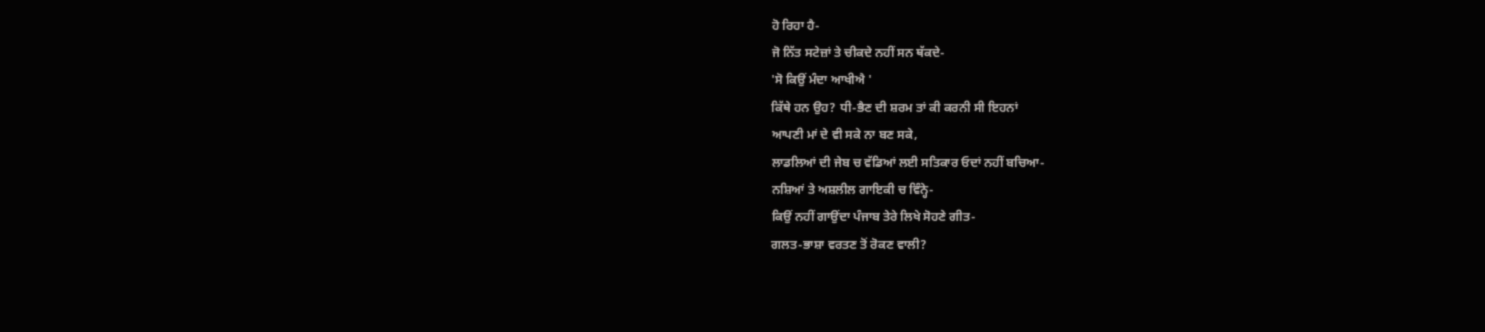ਹੋ ਰਿਹਾ ਹੈ-
ਜੋ ਨਿੱਤ ਸਟੇਜ਼ਾਂ ਤੇ ਚੀਕਦੇ ਨਹੀਂ ਸਨ ਥੱਕਦੇ-
'ਸੋ ਕਿਉਂ ਮੰਦਾ ਆਖੀਐ '
ਕਿੱਥੇ ਹਨ ਉਹ? ਧੀ-ਭੈਣ ਦੀ ਸ਼ਰਮ ਤਾਂ ਕੀ ਕਰਨੀ ਸੀ ਇਹਨਾਂ
ਆਪਣੀ ਮਾਂ ਦੇ ਵੀ ਸਕੇ ਨਾ ਬਣ ਸਕੇ,
ਲਾਡਲਿਆਂ ਦੀ ਜੇਬ ਚ ਵੱਡਿਆਂ ਲਈ ਸਤਿਕਾਰ ਓਦਾਂ ਨਹੀਂ ਬਚਿਆ-
ਨਸ਼ਿਆਂ ਤੇ ਅਸ਼ਲੀਲ ਗਾਇਕੀ ਚ ਵਿੰਨ੍ਹੇ-
ਕਿਉਂ ਨਹੀਂ ਗਾਉਂਦਾ ਪੰਜਾਬ ਤੇਰੇ ਲਿਖੇ ਸੋਹਣੇ ਗੀਤ-
ਗਲਤ-ਭਾਸ਼ਾ ਵਰਤਣ ਤੋਂ ਰੋਕਣ ਵਾਲੀ?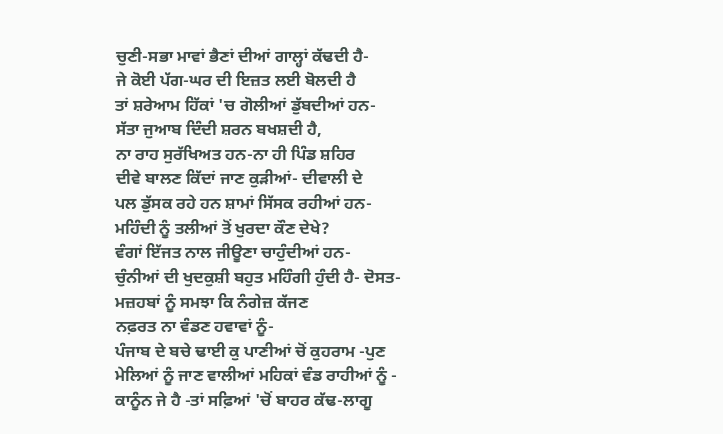ਚੁਣੀ-ਸਭਾ ਮਾਵਾਂ ਭੈਣਾਂ ਦੀਆਂ ਗਾਲ੍ਹਾਂ ਕੱਢਦੀ ਹੈ-
ਜੇ ਕੋਈ ਪੱਗ-ਘਰ ਦੀ ਇਜ਼ਤ ਲਈ ਬੋਲਦੀ ਹੈ
ਤਾਂ ਸ਼ਰੇਆਮ ਹਿੱਕਾਂ 'ਚ ਗੋਲੀਆਂ ਡੁੱਬਦੀਆਂ ਹਨ-
ਸੱਤਾ ਜੁਆਬ ਦਿੰਦੀ ਸ਼ਰਨ ਬਖਸ਼ਦੀ ਹੈ,
ਨਾ ਰਾਹ ਸੁਰੱਖਿਅਤ ਹਨ-ਨਾ ਹੀ ਪਿੰਡ ਸ਼ਹਿਰ
ਦੀਵੇ ਬਾਲਣ ਕਿੱਦਾਂ ਜਾਣ ਕੁੜੀਆਂ- ਦੀਵਾਲੀ ਦੇ
ਪਲ ਡੁੱਸਕ ਰਹੇ ਹਨ ਸ਼ਾਮਾਂ ਸਿੱਸਕ ਰਹੀਆਂ ਹਨ-
ਮਹਿੰਦੀ ਨੂੰ ਤਲੀਆਂ ਤੋਂ ਖੁਰਦਾ ਕੌਣ ਦੇਖੇ?
ਵੰਗਾਂ ਇੱਜਤ ਨਾਲ ਜੀਊਣਾ ਚਾਹੁੰਦੀਆਂ ਹਨ-
ਚੁੰਨੀਆਂ ਦੀ ਖੁਦਕੁਸ਼ੀ ਬਹੁਤ ਮਹਿੰਗੀ ਹੁੰਦੀ ਹੈ- ਦੋਸਤ-
ਮਜ਼ਹਬਾਂ ਨੂੰ ਸਮਝਾ ਕਿ ਨੰਗੇਜ਼ ਕੱਜਣ
ਨਫ਼ਰਤ ਨਾ ਵੰਡਣ ਹਵਾਵਾਂ ਨੂੰ-
ਪੰਜਾਬ ਦੇ ਬਚੇ ਢਾਈ ਕੁ ਪਾਣੀਆਂ ਚੋਂ ਕੁਹਰਾਮ -ਪੁਣ
ਮੇਲਿਆਂ ਨੂੰ ਜਾਣ ਵਾਲੀਆਂ ਮਹਿਕਾਂ ਵੰਡ ਰਾਹੀਆਂ ਨੂੰ -
ਕਾਨੂੰਨ ਜੇ ਹੈ -ਤਾਂ ਸਫ਼ਿਆਂ 'ਚੋਂ ਬਾਹਰ ਕੱਢ-ਲਾਗੂ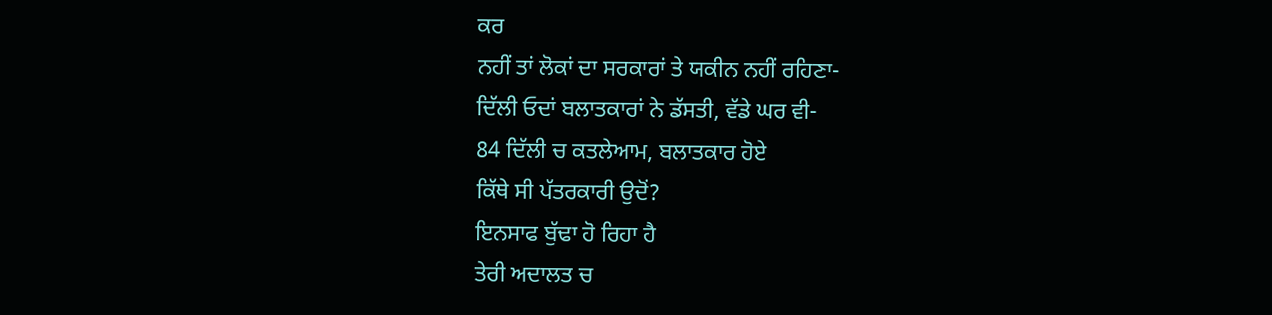ਕਰ
ਨਹੀਂ ਤਾਂ ਲੋਕਾਂ ਦਾ ਸਰਕਾਰਾਂ ਤੇ ਯਕੀਨ ਨਹੀਂ ਰਹਿਣਾ-
ਦਿੱਲੀ ਓਦਾਂ ਬਲਾਤਕਾਰਾਂ ਨੇ ਡੱਸਤੀ, ਵੱਡੇ ਘਰ ਵੀ-
84 ਦਿੱਲੀ ਚ ਕਤਲੇਆਮ, ਬਲਾਤਕਾਰ ਹੋਏ
ਕਿੱਥੇ ਸੀ ਪੱਤਰਕਾਰੀ ਉਦੋਂ?
ਇਨਸਾਫ ਬੁੱਢਾ ਹੋ ਰਿਹਾ ਹੈ
ਤੇਰੀ ਅਦਾਲਤ ਚ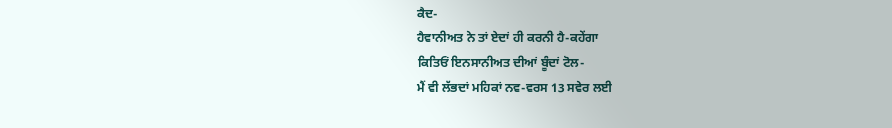ਕੈਦ-
ਹੈਵਾਨੀਅਤ ਨੇ ਤਾਂ ਏਦਾਂ ਹੀ ਕਰਨੀ ਹੈ-ਕਹੇਂਗਾ
ਕਿਤਿਓਂ ਇਨਸਾਨੀਅਤ ਦੀਆਂ ਬੂੰਦਾਂ ਟੋਲ-
ਮੈਂ ਵੀ ਲੱਭਦਾਂ ਮਹਿਕਾਂ ਨਵ-ਵਰਸ 13 ਸਵੇਰ ਲਈ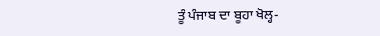ਤੂੰ ਪੰਜਾਬ ਦਾ ਬੂਹਾ ਖੋਲ੍ਹ-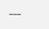---